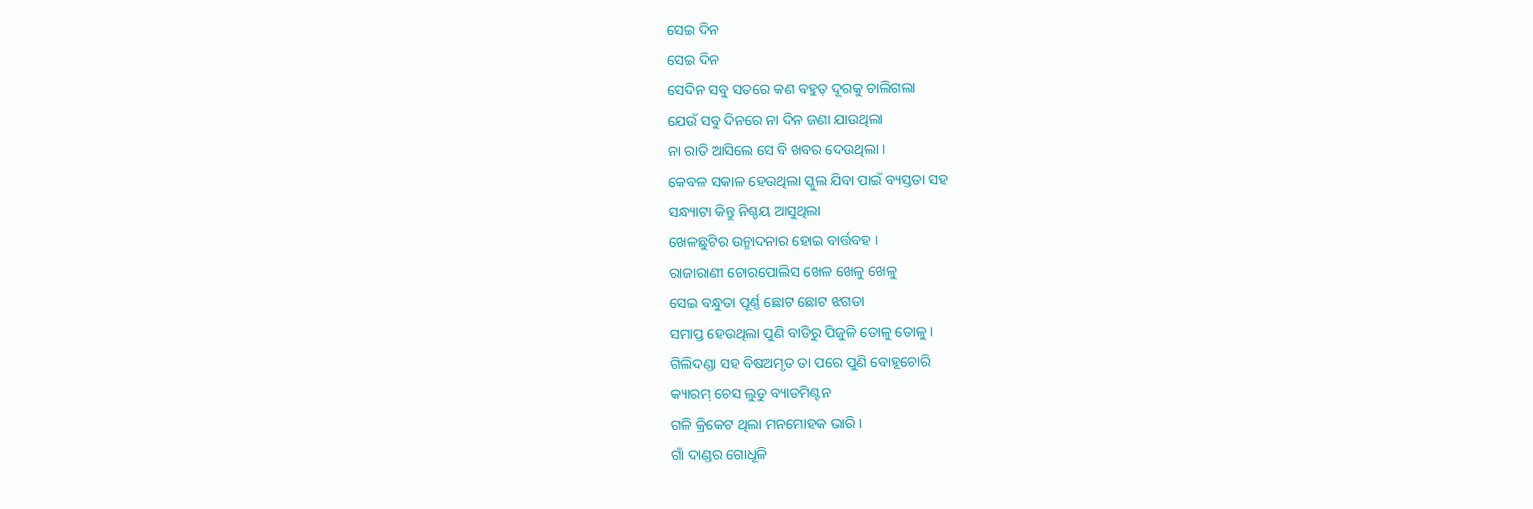ସେଇ ଦିନ
ସେଇ ଦିନ
ସେଦିନ ସବୁ ସତରେ କଣ ବହୁତ୍ ଦୂରକୁ ଚାଲିଗଲା
ଯେଉଁ ସବୁ ଦିନରେ ନା ଦିନ ଜଣା ଯାଉଥିଲା
ନା ରାତି ଆସିଲେ ସେ ବି ଖବର ଦେଉଥିଲା ।
କେବଳ ସକାଳ ହେଉଥିଲା ସ୍କୁଲ ଯିବା ପାଇଁ ବ୍ୟସ୍ତତା ସହ
ସନ୍ଧ୍ୟାଟା କିନ୍ତୁ ନିଶ୍ଚୟ ଆସୁଥିଲା
ଖେଳଛୁଟିର ଉନ୍ମାଦନାର ହୋଇ ବାର୍ତ୍ତବହ ।
ରାଜାରାଣୀ ଚୋରପୋଲିସ ଖେଳ ଖେଳୁ ଖେଳୁ
ସେଇ ବନ୍ଧୁତା ପୂର୍ଣ୍ଣ ଛୋଟ ଛୋଟ ଝଗଡା
ସମାପ୍ତ ହେଉଥିଲା ପୁଣି ବାଡିରୁ ପିଜୁଳି ତୋଳୁ ତୋଳୁ ।
ଗିଲିଦଣ୍ଡା ସହ ବିଷଅମୃତ ତା ପରେ ପୁଣି ବୋହୂଚୋରି
କ୍ୟାରମ୍ ଚେସ ଲୁଡୁ ବ୍ୟାଡମିଣ୍ଟନ
ଗଳି କ୍ରିକେଟ ଥିଲା ମନମୋହକ ଭାରି ।
ଗାଁ ଦାଣ୍ଡର ଗୋଧୂଳି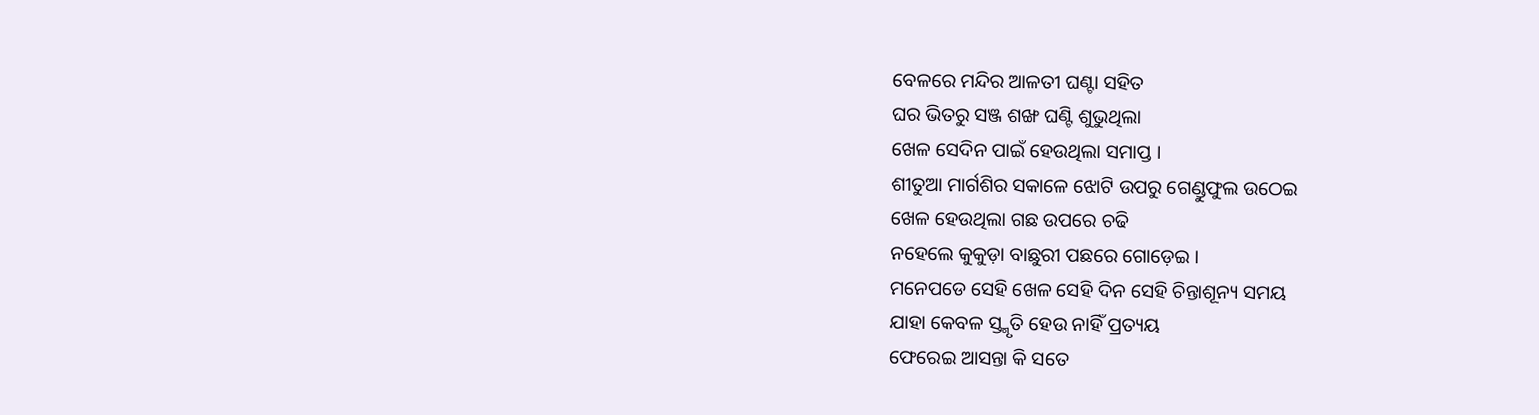ବେଳରେ ମନ୍ଦିର ଆଳତୀ ଘଣ୍ଟା ସହିତ
ଘର ଭିତରୁ ସଞ୍ଜ ଶଙ୍ଖ ଘଣ୍ଟି ଶୁଭୁଥିଲା
ଖେଳ ସେଦିନ ପାଇଁ ହେଉଥିଲା ସମାପ୍ତ ।
ଶୀତୁଆ ମାର୍ଗଶିର ସକାଳେ ଝୋଟି ଉପରୁ ଗେଣ୍ଡୁଫୁଲ ଉଠେଇ
ଖେଳ ହେଉଥିଲା ଗଛ ଉପରେ ଚଢି
ନହେଲେ କୁକୁଡ଼ା ବାଛୁରୀ ପଛରେ ଗୋଡ଼େଇ ।
ମନେପଡେ ସେହି ଖେଳ ସେହି ଦିନ ସେହି ଚିନ୍ତାଶୂନ୍ୟ ସମୟ
ଯାହା କେବଳ ସ୍ତ୍ମୃତି ହେଉ ନାହିଁ ପ୍ରତ୍ୟୟ
ଫେରେଇ ଆସନ୍ତା କି ସତେ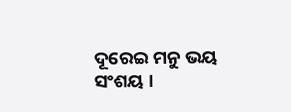ଦୂରେଇ ମନୁ ଭୟ ସଂଶୟ ।